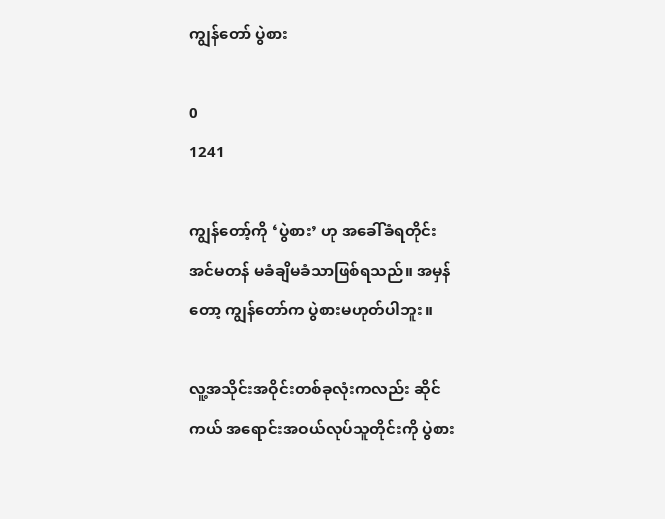ကျွန်တော် ပွဲစား

0
1241

ကျွန်တော့်ကို ‘ပွဲစား’ ဟု အခေါ်ခံရတိုင်း အင်မတန် မခံချိမခံသာဖြစ်ရသည်။ အမှန်တော့ ကျွန်တော်က ပွဲစားမဟုတ်ပါဘူး။

လူ့အသိုင်းအဝိုင်းတစ်ခုလုံးကလည်း ဆိုင်ကယ် အရောင်းအဝယ်လုပ်သူတိုင်းကို ပွဲစား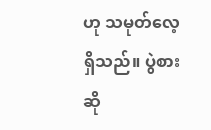ဟု သမုတ်လေ့ရှိသည်။ ပွဲစားဆို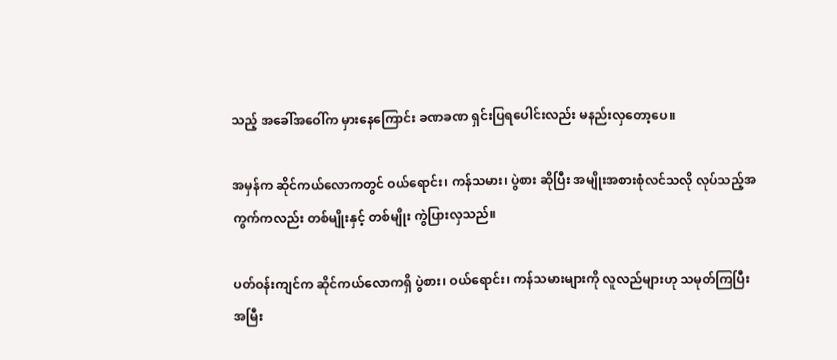သည့် အခေါ်အဝေါ်က မှားနေကြောင်း ခဏခဏ ရှင်းပြရပေါင်းလည်း မနည်းလှတော့ပေ။

အမှန်က ဆိုင်ကယ်လောကတွင် ဝယ်ရောင်း၊ ကန်သမား၊ ပွဲစား ဆိုပြီး အမျိုးအစားစုံလင်သလို လုပ်သည့်အကွက်ကလည်း တစ်မျိုးနှင့် တစ်မျိုး ကွဲပြားလှသည်။

ပတ်ဝန်းကျင်က ဆိုင်ကယ်လောကရှိ ပွဲစား၊ ဝယ်ရောင်း၊ ကန်သမားများကို လူလည်များဟု သမုတ်ကြပြီး အမြီး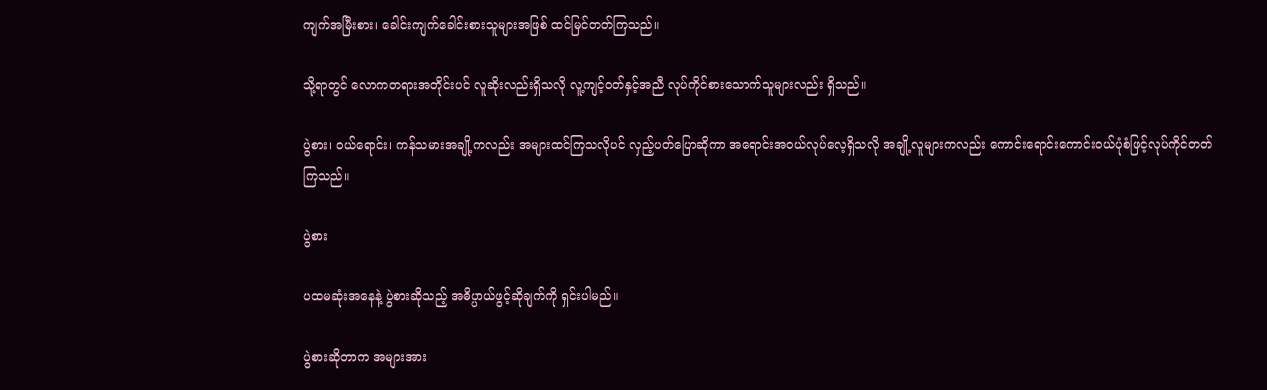ကျက်အမြီးစား၊ ခေါင်းကျက်ခေါင်းစားသူများအဖြစ် ထင်မြင်တတ်ကြသည်။

သို့ရာတွင် လောကတရားအတိုင်းပင် လူဆိုးလည်းရှိသလို လူ့ကျင့်ဝတ်နှင့်အညီ လုပ်ကိုင်စားသောက်သူများလည်း ရှိသည်။

ပွဲစား၊ ဝယ်ရောင်း၊ ကန်သမားအချို့ကလည်း အများထင်ကြသလိုပင် လှည့်ပတ်ပြောဆိုကာ အရောင်းအဝယ်လုပ်လေ့ရှိသလို အချို့လူများကလည်း ကောင်းရောင်းကောင်းဝယ်ပုံစံဖြင့်လုပ်ကိုင်တတ်ကြသည်။

ပွဲစား

ပထမဆုံးအနေနဲ့ ပွဲစားဆိုသည့် အဓိပ္ပာယ်ဖွင့်ဆိုချက်ကို ရှင်းပါမည်။

ပွဲစားဆိုတာက အများအား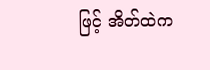ဖြင့် အိတ်ထဲက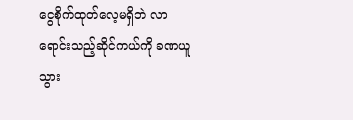ငွေစိုက်ထုတ်လေ့မရှိဘဲ လာရောင်းသည့်ဆိုင်ကယ်ကို ခဏယူသွား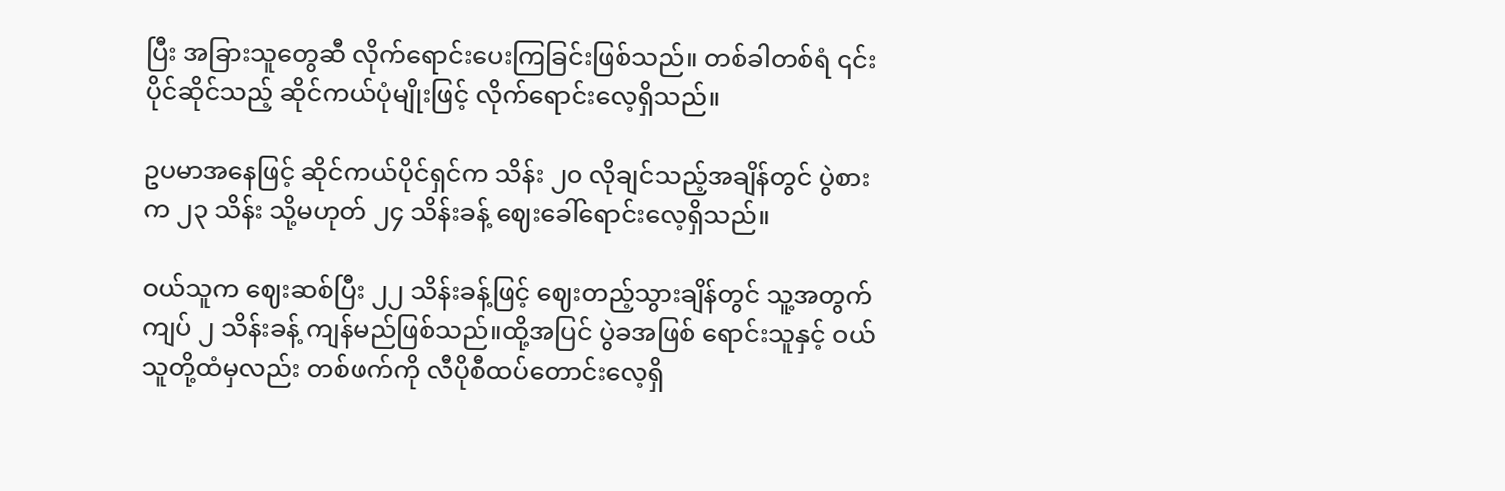ပြီး အခြားသူတွေဆီ လိုက်ရောင်းပေးကြခြင်းဖြစ်သည်။ တစ်ခါတစ်ရံ ၎င်းပိုင်ဆိုင်သည့် ဆိုင်ကယ်ပုံမျိုးဖြင့် လိုက်ရောင်းလေ့ရှိသည်။

ဥပမာအနေဖြင့် ဆိုင်ကယ်ပိုင်ရှင်က သိန်း ၂၀ လိုချင်သည့်အချိန်တွင် ပွဲစားက ၂၃ သိန်း သို့မဟုတ် ၂၄ သိန်းခန့် ဈေးခေါ်ရောင်းလေ့ရှိသည်။

ဝယ်သူက ဈေးဆစ်ပြီး ၂၂ သိန်းခန့်ဖြင့် ဈေးတည့်သွားချိန်တွင် သူ့အတွက် ကျပ် ၂ သိန်းခန့် ကျန်မည်ဖြစ်သည်။ထို့အပြင် ပွဲခအဖြစ် ရောင်းသူနှင့် ဝယ်သူတို့ထံမှလည်း တစ်ဖက်ကို လီပိုစီထပ်တောင်းလေ့ရှိ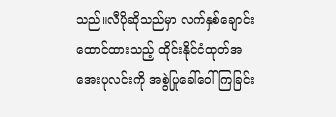သည်။လီပိုဆိုသည်မှာ လက်နှစ်ချောင်း ထောင်ထားသည့် ထိုင်းနိုင်ငံထုတ်အအေးပုလင်းကို အစွဲပြုခေါ်ဝေါ်ကြခြင်း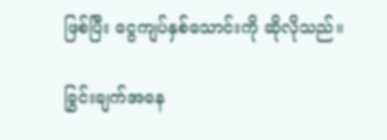ဖြစ်ပြီး ငွေကျပ်နှစ်သောင်းကို ဆိုလိုသည်။

ခြွင်းချက်အနေ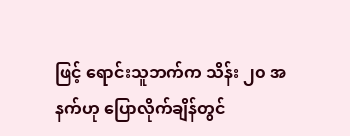ဖြင့် ရောင်းသူဘက်က သိန်း ၂၀ အနက်ဟု ပြောလိုက်ချိန်တွင်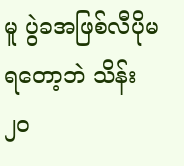မူ ပွဲခအဖြစ်လီပိုမရတော့ဘဲ သိန်း၂၀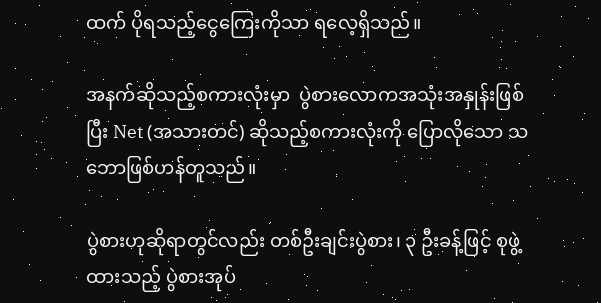ထက် ပိုရသည့်ငွေကြေးကိုသာ ရလေ့ရှိသည်။

အနက်ဆိုသည့်စကားလုံးမှာ  ပွဲစားလောကအသုံးအနှုန်းဖြစ်ပြီး Net (အသားတင်) ဆိုသည့်စကားလုံးကို ပြောလိုသော သဘောဖြစ်ဟန်တူသည်။

ပွဲစားဟုဆိုရာတွင်လည်း တစ်ဦးချင်းပွဲစား၊ ၃ ဦးခန့်ဖြင့် စုဖွဲ့ထားသည့် ပွဲစားအုပ်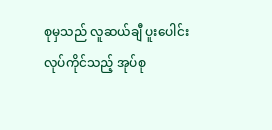စုမှသည် လူဆယ်ချီ ပူးပေါင်းလုပ်ကိုင်သည့် အုပ်စု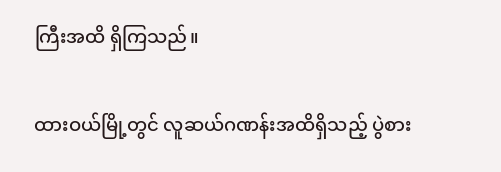ကြီးအထိ ရှိကြသည်။

ထားဝယ်မြို့တွင် လူဆယ်ဂဏန်းအထိရှိသည့် ပွဲစား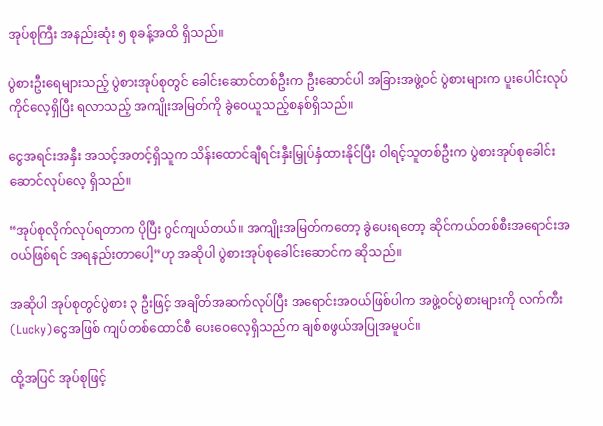အုပ်စုကြီး အနည်းဆုံး ၅ စုခန့်အထိ ရှိသည်။

ပွဲစားဦးရေများသည့် ပွဲစားအုပ်စုတွင် ခေါင်းဆောင်တစ်ဦးက ဦးဆောင်ပါ အခြားအဖွဲ့ဝင် ပွဲစားများက ပူးပေါင်းလုပ်ကိုင်လေ့ရှိပြီး ရလာသည့် အကျိုးအမြတ်ကို ခွဲဝေယူသည့်စနစ်ရှိသည်။

ငွေအရင်းအနှီး အသင့်အတင့်ရှိသူက သိန်းထောင်ချီရင်းနှီးမြှုပ်နှံထားနိုင်ပြီး ဝါရင့်သူတစ်ဦးက ပွဲစားအုပ်စုခေါင်းဆောင်လုပ်လေ့ ရှိသည်။

“အုပ်စုလိုက်လုပ်ရတာက ပိုပြီး ဂွင်ကျယ်တယ်။ အကျိုးအမြတ်ကတော့ ခွဲပေးရတော့ ဆိုင်ကယ်တစ်စီးအရောင်းအဝယ်ဖြစ်ရင် အရနည်းတာပေါ့”ဟု အဆိုပါ ပွဲစားအုပ်စုခေါင်းဆောင်က ဆိုသည်။

အဆိုပါ အုပ်စုတွင်ပွဲစား ၃ ဦးဖြင့် အချိတ်အဆက်လုပ်ပြီး အရောင်းအဝယ်ဖြစ်ပါက အဖွဲ့ဝင်ပွဲစားများကို လက်ကီး(Lucky)ငွေအဖြစ် ကျပ်တစ်ထောင်စီ ပေးဝေလေ့ရှိသည်က ချစ်စဖွယ်အပြုအမူပင်။

ထို့အပြင် အုပ်စုဖြင့်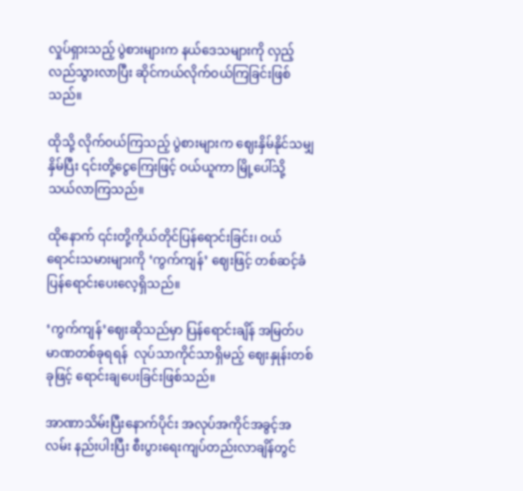လှုပ်ရှားသည့် ပွဲစားများက နယ်ဒေသများကို လှည့်လည်သွားလာပြီး ဆိုင်ကယ်လိုက်ဝယ်ကြခြင်းဖြစ်သည်။

ထိုသို့ လိုက်ဝယ်ကြသည့် ပွဲစားများက ဈေးနှိမ်နိုင်သမျှနှိမ်ပြီး ၎င်းတို့ငွေကြေးဖြင့် ဝယ်ယူကာ မြို့ပေါ်သို့ သယ်လာကြသည်။

ထိုနောက် ၎င်းတို့ကိုယ်တိုင်ပြန်ရောင်းခြင်း၊ ဝယ်ရောင်းသမားများကို ‘ကွက်ကျန်’ ဈေးဖြင့် တစ်ဆင့်ခံပြန်ရောင်းပေးလေ့ရှိသည်။

‘ကွက်ကျန်’ဈေးဆိုသည်မှာ ပြန်ရောင်းချိန် အမြတ်ပမာဏတစ်ခုရရန်  လုပ်သာကိုင်သာရှိမည့် ဈေးနှုန်းတစ်ခုဖြင့် ရောင်းချပေးခြင်းဖြစ်သည်။

အာဏာသိမ်းပြီးနောက်ပိုင်း အလုပ်အကိုင်အခွင့်အလမ်း နည်းပါးပြီး စီးပွားရေးကျပ်တည်းလာချိန်တွင်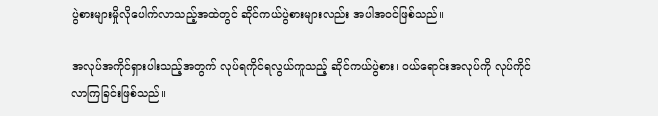ပွဲစားများမှိုလိုပေါက်လာသည့်အထဲတွင် ဆိုင်ကယ်ပွဲစားများလည်း အပါအဝင်ဖြစ်သည်။

အလုပ်အကိုင်ရှားပါးသည့်အတွက် လုပ်ရကိုင်ရလွယ်ကူသည့် ဆိုင်ကယ်ပွဲစား၊ ဝယ်ရောင်းအလုပ်ကို လုပ်ကိုင်လာကြခြင်းဖြစ်သည်။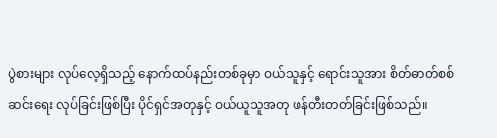ပွဲစားများ လုပ်လေ့ရှိသည့် နောက်ထပ်နည်းတစ်ခုမှာ ဝယ်သူနှင့် ရောင်းသူအား စိတ်ဓာတ်စစ်ဆင်းရေး လုပ်ခြင်းဖြစ်ပြီး ပိုင်ရှင်အတုနှင့် ဝယ်ယူသူအတု ဖန်တီးတတ်ခြင်းဖြစ်သည်။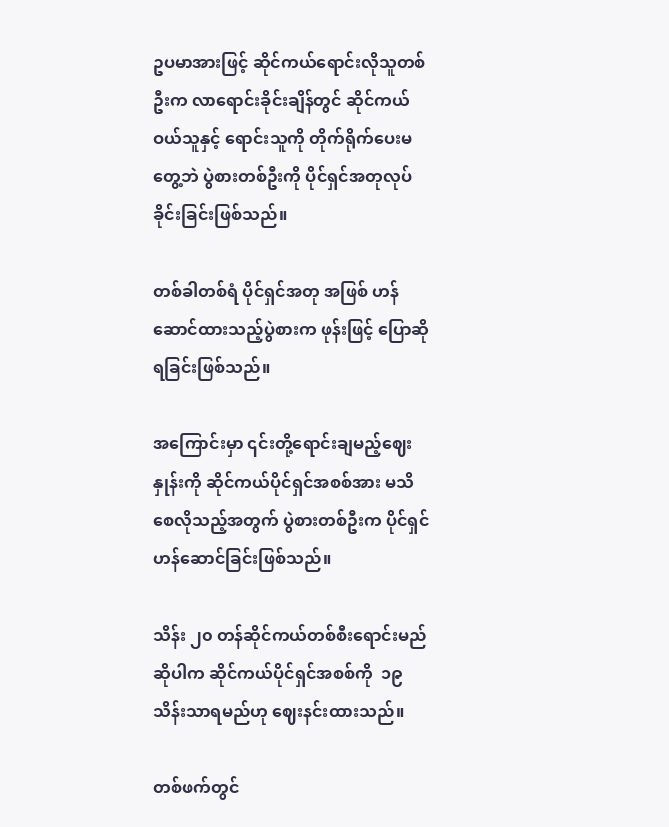ဥပမာအားဖြင့် ဆိုင်ကယ်ရောင်းလိုသူတစ်ဦးက လာရောင်းခိုင်းချိန်တွင် ဆိုင်ကယ်ဝယ်သူနှင့် ရောင်းသူကို တိုက်ရိုက်ပေးမတွေ့ဘဲ ပွဲစားတစ်ဦးကို ပိုင်ရှင်အတုလုပ်ခိုင်းခြင်းဖြစ်သည်။

တစ်ခါတစ်ရံ ပိုင်ရှင်အတု အဖြစ် ဟန်ဆောင်ထားသည့်ပွဲစားက ဖုန်းဖြင့် ပြောဆိုရခြင်းဖြစ်သည်။

အကြောင်းမှာ ၎င်းတို့ရောင်းချမည့်ဈေးနှုန်းကို ဆိုင်ကယ်ပိုင်ရှင်အစစ်အား မသိစေလိုသည့်အတွက် ပွဲစားတစ်ဦးက ပိုင်ရှင်ဟန်ဆောင်ခြင်းဖြစ်သည်။

သိန်း ၂၀ တန်ဆိုင်ကယ်တစ်စီးရောင်းမည်ဆိုပါက ဆိုင်ကယ်ပိုင်ရှင်အစစ်ကို  ၁၉ သိန်းသာရမည်ဟု ဈေးနင်းထားသည်။

တစ်ဖက်တွင်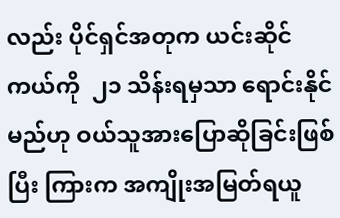လည်း ပိုင်ရှင်အတုက ယင်းဆိုင်ကယ်ကို  ၂၁ သိန်းရမှသာ ရောင်းနိုင်မည်ဟု ဝယ်သူအားပြောဆိုခြင်းဖြစ်ပြီး ကြားက အကျိုးအမြတ်ရယူ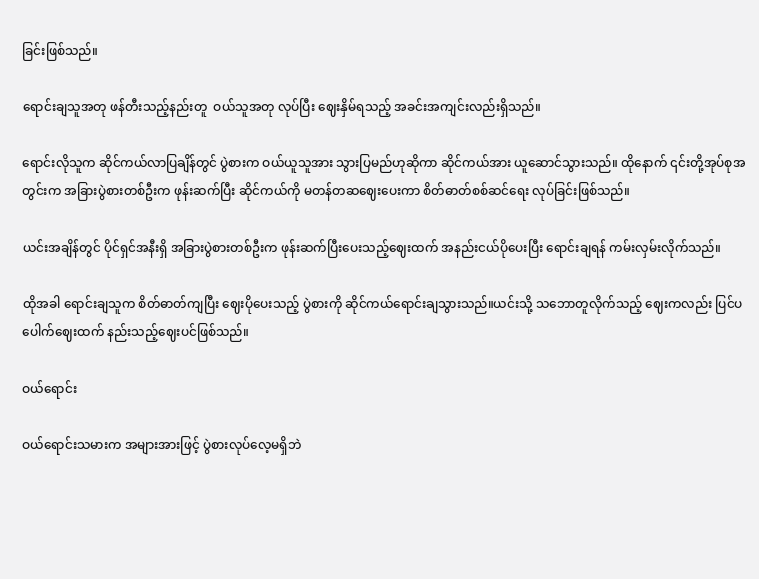ခြင်းဖြစ်သည်။

ရောင်းချသူအတု ဖန်တီးသည့်နည်းတူ  ဝယ်သူအတု လုပ်ပြီး ဈေးနှိမ်ရသည့် အခင်းအကျင်းလည်းရှိသည်။

ရောင်းလိုသူက ဆိုင်ကယ်လာပြချိန်တွင် ပွဲစားက ဝယ်ယူသူအား သွားပြမည်ဟုဆိုကာ ဆိုင်ကယ်အား ယူဆောင်သွားသည်။ ထိုနောက် ၎င်းတို့အုပ်စုအတွင်းက အခြားပွဲစားတစ်ဦးက ဖုန်းဆက်ပြီး ဆိုင်ကယ်ကို မတန်တဆဈေးပေးကာ စိတ်ဓာတ်စစ်ဆင်ရေး လုပ်ခြင်းဖြစ်သည်။

ယင်းအချိန်တွင် ပိုင်ရှင်အနီးရှိ အခြားပွဲစားတစ်ဦးက ဖုန်းဆက်ပြီးပေးသည့်ဈေးထက် အနည်းငယ်ပိုပေးပြီး ရောင်းချရန် ကမ်းလှမ်းလိုက်သည်။

ထိုအခါ ရောင်းချသူက စိတ်ဓာတ်ကျပြီး ဈေးပိုပေးသည့် ပွဲစားကို ဆိုင်ကယ်ရောင်းချသွားသည်။ယင်းသို့ သဘောတူလိုက်သည့် ဈေးကလည်း ပြင်ပပေါက်ဈေးထက် နည်းသည့်ဈေးပင်ဖြစ်သည်။

ဝယ်ရောင်း

ဝယ်ရောင်းသမားက အများအားဖြင့် ပွဲစားလုပ်လေ့မရှိဘဲ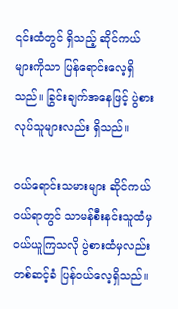၎င်းထံတွင် ရှိသည့် ဆိုင်ကယ်များကိုသာ ပြန်ရောင်းလေ့ရှိသည်။ ခြွင်းချက်အနေဖြင့် ပွဲစားလုပ်သူများလည်း ရှိသည်။

ဝယ်ရောင်းသမားများ ဆိုင်ကယ်ဝယ်ရာတွင် သာမန်စီးနင်းသူထံမှ ဝယ်ယူကြသလို ပွဲစားထံမှလည်း တစ်ဆင့်ခံ ပြန်ဝယ်လေ့ရှိသည်။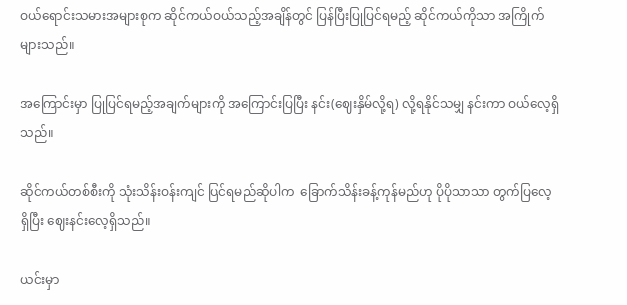ဝယ်ရောင်းသမားအများစုက ဆိုင်ကယ်ဝယ်သည့်အချိန်တွင် ပြန်ပြီးပြုပြင်ရမည့် ဆိုင်ကယ်ကိုသာ အကြိုက်များသည်။

အကြောင်းမှာ ပြုပြင်ရမည့်အချက်များကို အကြောင်းပြပြီး နင်း(ဈေးနှိမ်လို့ရ) လို့ရနိုင်သမျှ နင်းကာ ဝယ်လေ့ရှိသည်။

ဆိုင်ကယ်တစ်စီးကို သုံးသိန်းဝန်းကျင် ပြင်ရမည်ဆိုပါက  ခြောက်သိန်းခန့်ကုန်မည်ဟု ပိုပိုသာသာ တွက်ပြလေ့ရှိပြီး ဈေးနင်းလေ့ရှိသည်။

ယင်းမှာ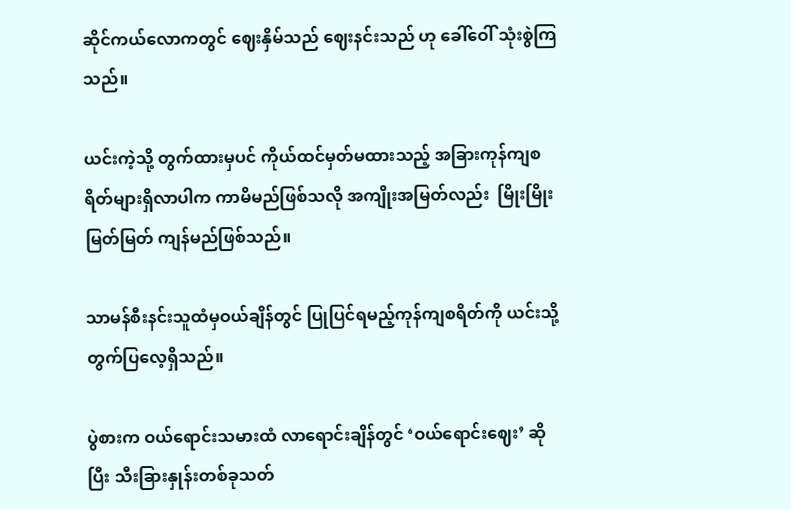ဆိုင်ကယ်လောကတွင် ဈေးနှိမ်သည် ဈေးနင်းသည် ဟု ခေါ်ဝေါ် သုံးစွဲကြသည်။

ယင်းကဲ့သို့ တွက်ထားမှပင် ကိုယ်ထင်မှတ်မထားသည့် အခြားကုန်ကျစရိတ်များရှိလာပါက ကာမိမည်ဖြစ်သလို အကျိုးအမြတ်လည်း  မြိုးမြိုးမြတ်မြတ် ကျန်မည်ဖြစ်သည်။

သာမန်စီးနင်းသူထံမှဝယ်ချိန်တွင် ပြုပြင်ရမည့်ကုန်ကျစရိတ်ကို ယင်းသို့ တွက်ပြလေ့ရှိသည်။

ပွဲစားက ဝယ်ရောင်းသမားထံ လာရောင်းချိန်တွင် ‘ဝယ်ရောင်းဈေး’ ဆိုပြီး သီးခြားနှုန်းတစ်ခုသတ်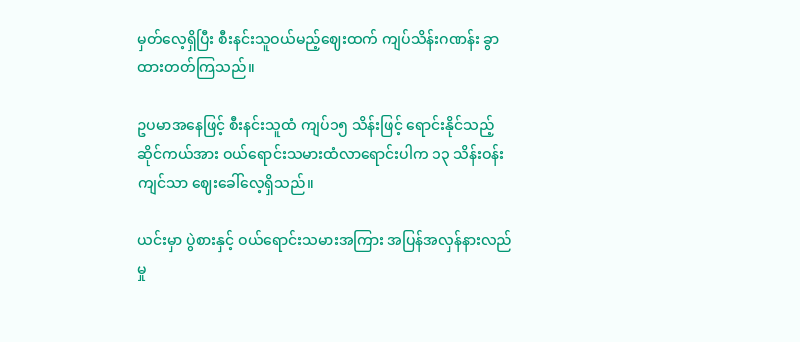မှတ်လေ့ရှိပြီး စီးနင်းသူဝယ်မည့်ဈေးထက် ကျပ်သိန်းဂဏန်း ခွာထားတတ်ကြသည်။

ဥပမာအနေဖြင့် စီးနင်းသူထံ ကျပ်၁၅ သိန်းဖြင့် ရောင်းနိုင်သည့်ဆိုင်ကယ်အား ဝယ်ရောင်းသမားထံလာရောင်းပါက ၁၃ သိန်းဝန်းကျင်သာ ဈေးခေါ်လေ့ရှိသည်။

ယင်းမှာ ပွဲစားနှင့် ဝယ်ရောင်းသမားအကြား အပြန်အလှန်နားလည်မှု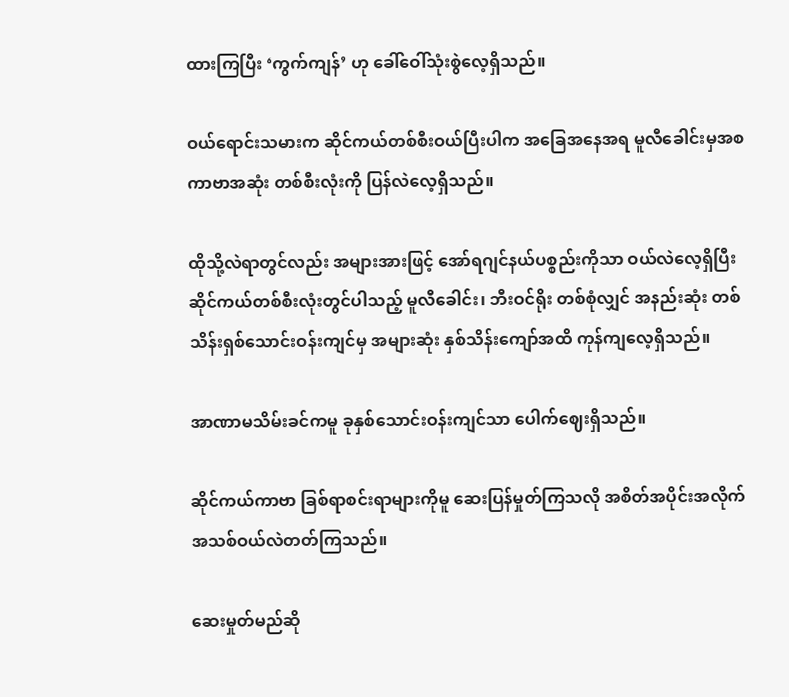ထားကြပြီး ‘ကွက်ကျန်’ ဟု ခေါ်ဝေါ်သုံးစွဲလေ့ရှိသည်။

ဝယ်ရောင်းသမားက ဆိုင်ကယ်တစ်စီးဝယ်ပြီးပါက အခြေအနေအရ မူလီခေါင်းမှအစ ကာဗာအဆုံး တစ်စီးလုံးကို ပြန်လဲလေ့ရှိသည်။

ထိုသို့လဲရာတွင်လည်း အများအားဖြင့် အော်ရဂျင်နယ်ပစ္စည်းကိုသာ ဝယ်လဲလေ့ရှိပြီး ဆိုင်ကယ်တစ်စီးလုံးတွင်ပါသည့် မူလီခေါင်း၊ ဘီးဝင်ရိုး တစ်စုံလျှင် အနည်းဆုံး တစ်သိန်းရှစ်သောင်းဝန်းကျင်မှ အများဆုံး နှစ်သိန်းကျော်အထိ ကုန်ကျလေ့ရှိသည်။

အာဏာမသိမ်းခင်ကမူ ခုနှစ်သောင်းဝန်းကျင်သာ ပေါက်ဈေးရှိသည်။

ဆိုင်ကယ်ကာဗာ ခြစ်ရာစင်းရာများကိုမူ ဆေးပြန်မှုတ်ကြသလို အစိတ်အပိုင်းအလိုက် အသစ်ဝယ်လဲတတ်ကြသည်။

ဆေးမှုတ်မည်ဆို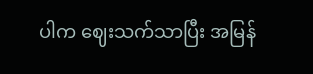ပါက ဈေးသက်သာပြီး အမြန်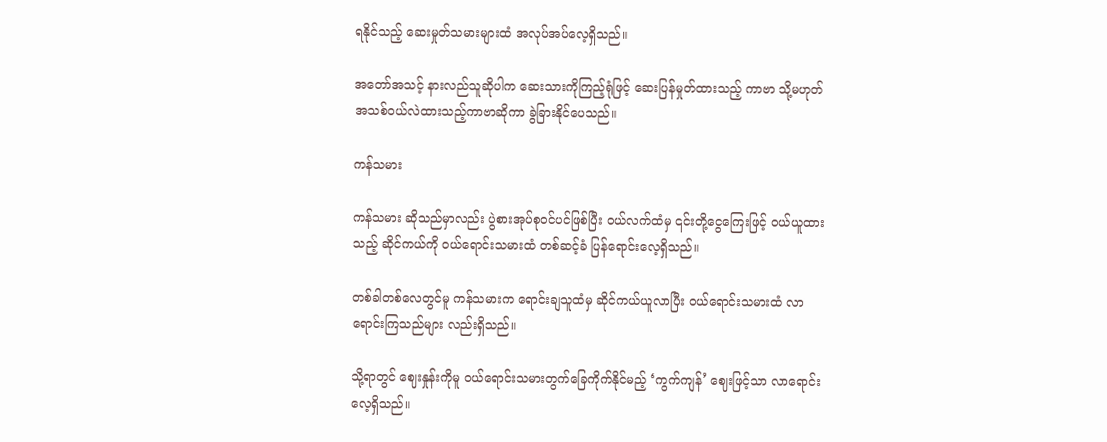ရနိုင်သည့် ဆေးမှုတ်သမားများထံ အလုပ်အပ်လေ့ရှိသည်။

အတော်အသင့် နားလည်သူဆိုပါက ဆေးသားကိုကြည့်ရုံဖြင့် ဆေးပြန်မှုတ်ထားသည့် ကာဗာ သို့မဟုတ် အသစ်ဝယ်လဲထားသည့်ကာဗာဆိုကာ ခွဲခြားနိုင်ပေသည်။

ကန်သမား

ကန်သမား ဆိုသည်မှာလည်း ပွဲစားအုပ်စုဝင်ပင်ဖြစ်ပြီး ဝယ်လက်ထံမှ ၎င်းတို့ငွေကြေးဖြင့် ဝယ်ယူထားသည့် ဆိုင်ကယ်ကို ဝယ်ရောင်းသမားထံ တစ်ဆင့်ခံ ပြန်ရောင်းလေ့ရှိသည်။

တစ်ခါတစ်လေတွင်မူ ကန်သမားက ရောင်းချသူထံမှ ဆိုင်ကယ်ယူလာပြီး ဝယ်ရောင်းသမားထံ လာရောင်းကြသည်များ လည်းရှိသည်။

သို့ရာတွင် ဈေးနှုန်းကိုမူ ဝယ်ရောင်းသမားတွက်ခြေကိုက်နိုင်မည့် ‘ကွက်ကျန်’ ဈေးဖြင့်သာ လာရောင်းလေ့ရှိသည်။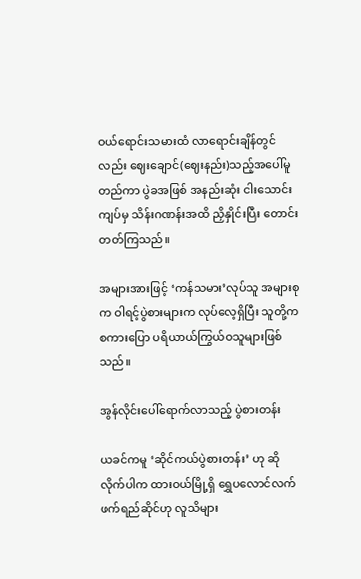ဝယ်ရောင်းသမားထံ လာရောင်းချိန်တွင်လည်း ဈေးချောင်(ဈေးနည်း)သည့်အပေါ်မူတည်ကာ ပွဲခအဖြစ် အနည်းဆုံး ငါးသောင်းကျပ်မှ သိန်းဂဏန်းအထိ ညှိနှိုင်းပြီး တောင်းတတ်ကြသည်။

အများအားဖြင့် ‘ကန်သမား’လုပ်သူ အများစုက ဝါရင့်ပွဲစားများက လုပ်လေ့ရှိပြီး သူတို့က စကားပြော ပရိယာယ်ကြွယ်ဝသူများဖြစ်သည်။

အွန်လိုင်းပေါ်ရောက်လာသည့် ပွဲစားတန်း

ယခင်ကမူ ‘ဆိုင်ကယ်ပွဲစားတန်း’ ဟု ဆိုလိုက်ပါက ထားဝယ်မြို့ရှိ ရွှေပလောင်လက်ဖက်ရည်ဆိုင်ဟု လူသိများ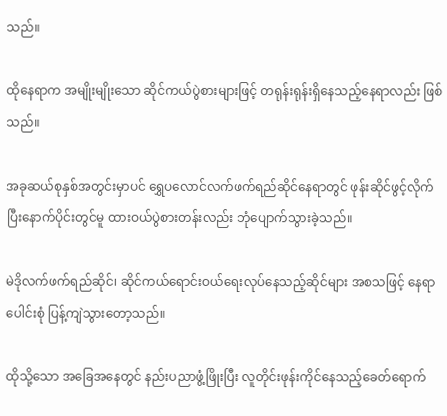သည်။

ထိုနေရာက အမျိုးမျိုးသော ဆိုင်ကယ်ပွဲစားများဖြင့် တရုန်းရုန်းရှိနေသည့်နေရာလည်း ဖြစ်သည်။

အခုဆယ်စုနှစ်အတွင်းမှာပင် ရွှေပလောင်လက်ဖက်ရည်ဆိုင်နေရာတွင် ဖုန်းဆိုင်ဖွင့်လိုက်ပြီးနောက်ပိုင်းတွင်မူ ထားဝယ်ပွဲစားတန်းလည်း ဘုံပျောက်သွားခဲ့သည်။

မဲဒိုလက်ဖက်ရည်ဆိုင်၊ ဆိုင်ကယ်ရောင်းဝယ်ရေးလုပ်နေသည့်ဆိုင်များ အစသဖြင့် နေရာပေါင်းစုံ ပြန့်ကျဲသွားတော့သည်။

ထိုသို့သော အခြေအနေတွင် နည်းပညာဖွံ့ဖြိုးပြီး လူတိုင်းဖုန်းကိုင်နေသည့်ခေတ်ရောက်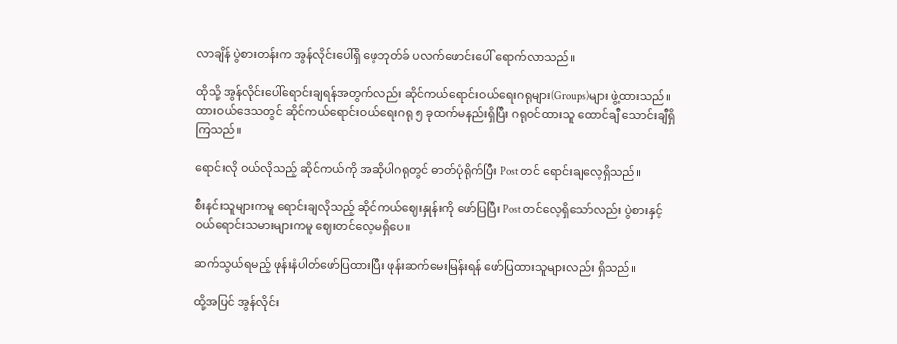လာချိန် ပွဲစားတန်းက အွန်လိုင်းပေါ်ရှိ ဖေ့ဘုတ်ခ် ပလက်ဖောင်းပေါ် ရောက်လာသည်။

ထိုသို့ အွန်လိုင်းပေါ်ရောင်းချရန်အတွက်လည်း ဆိုင်ကယ်ရောင်းဝယ်ရေးဂရုများ(Groups)များ ဖွဲ့ထားသည်။ ထားဝယ်ဒေသတွင် ဆိုင်ကယ်ရောင်းဝယ်ရေးဂရု ၅ ခုထက်မနည်းရှိပြီး ဂရုဝင်ထားသူ ထောင်ချီ သောင်းချီရှိကြသည်။

ရောင်းလို ဝယ်လိုသည့် ဆိုင်ကယ်ကို အဆိုပါဂရုတွင် ဓာတ်ပုံရိုက်ပြီး Post တင် ရောင်းချလေ့ရှိသည်။

စီးနင်းသူများကမူ ရောင်းချလိုသည့် ဆိုင်ကယ်ဈေးနှုန်းကို ဖော်ပြပြီး Post တင်လေ့ရှိသော်လည်း ပွဲစားနှင့် ဝယ်ရောင်းသမားများကမူ ဈေးတင်လေ့မရှိပေ။

ဆက်သွယ်ရမည့် ဖုန်းနံပါတ်ဖော်ပြထားပြီး ဖုန်းဆက်မေးမြန်းရန် ဖော်ပြထားသူများလည်း ရှိသည်။

ထို့အပြင် အွန်လိုင်း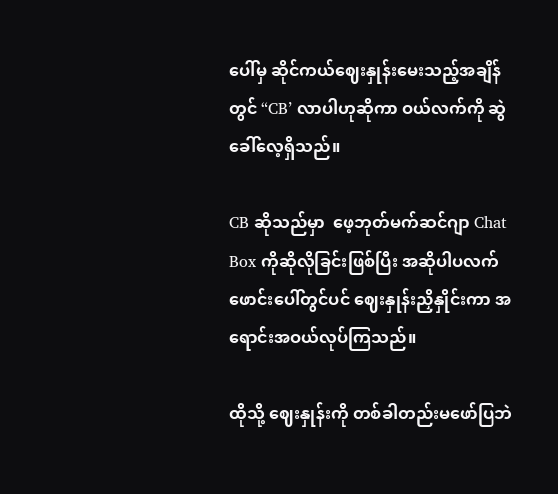ပေါ်မှ ဆိုင်ကယ်ဈေးနှုန်းမေးသည့်အချိန်တွင် “CB’ လာပါဟုဆိုကာ ဝယ်လက်ကို ဆွဲခေါ်လေ့ရှိသည်။

CB ဆိုသည်မှာ  ဖေ့ဘုတ်မက်ဆင်ဂျာ Chat Box ကိုဆိုလိုခြင်းဖြစ်ပြီး အဆိုပါပလက်ဖောင်းပေါ်တွင်ပင် ဈေးနှုန်းညှိနှိုင်းကာ အရောင်းအဝယ်လုပ်ကြသည်။

ထိုသို့ ဈေးနှုန်းကို တစ်ခါတည်းမဖော်ပြဘဲ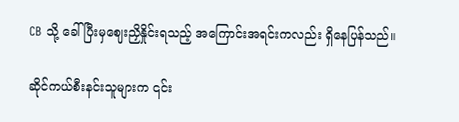CB သို့ ခေါ်ပြီးမှဈေးညှိနှိုင်းရသည့် အကြောင်းအရင်းကလည်း ရှိနေပြန်သည်။

ဆိုင်ကယ်စီးနင်းသူများက ၎င်း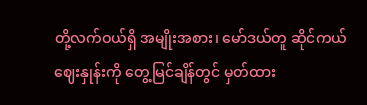တို့လက်ဝယ်ရှိ အမျိုးအစား၊ မော်ဒယ်တူ ဆိုင်ကယ်ဈေးနှုန်းကို တွေ့မြင်ချိန်တွင် မှတ်ထား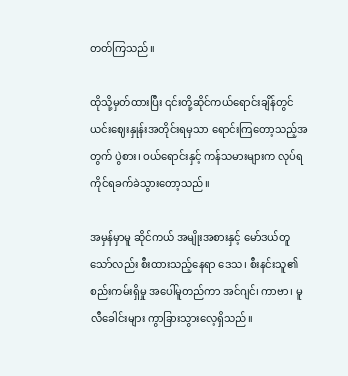တတ်ကြသည်။

ထိုသို့မှတ်ထားပြီး ၎င်းတို့ဆိုင်ကယ်ရောင်းချိန်တွင် ယင်းဈေးနှုန်းအတိုင်းရမှသာ ရောင်းကြတော့သည့်အတွက် ပွဲစား၊ ဝယ်ရောင်းနှင့် ကန်သမားများက လုပ်ရကိုင်ရခက်ခဲသွားတော့သည်။

အမှန်မှာမူ ဆိုင်ကယ် အမျိုးအစားနှင့် မော်ဒယ်တူသော်လည်း စီးထားသည့်နေရာ ဒေသ၊ စီးနင်းသူ၏ စည်းကမ်းရှိမှု အပေါ်မူတည်ကာ အင်ဂျင်၊ ကာဗာ၊ မူလီခေါင်းများ ကွာခြားသွားလေ့ရှိသည်။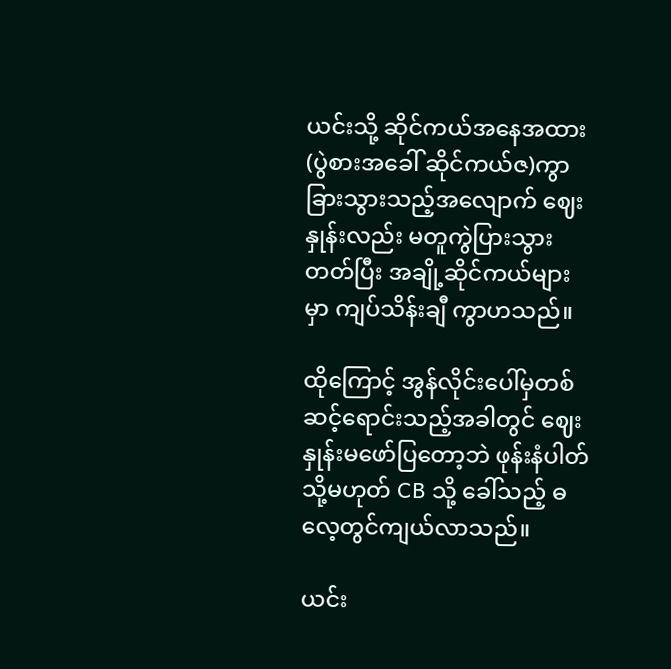ယင်းသို့ ဆိုင်ကယ်အနေအထား (ပွဲစားအခေါ် ဆိုင်ကယ်ဇ)ကွာခြားသွားသည့်အလျောက် ဈေးနှုန်းလည်း မတူကွဲပြားသွားတတ်ပြီး အချို့ဆိုင်ကယ်များမှာ ကျပ်သိန်းချီ ကွာဟသည်။

ထိုကြောင့် အွန်လိုင်းပေါ်မှတစ်ဆင့်ရောင်းသည့်အခါတွင် ဈေးနှုန်းမဖော်ပြတော့ဘဲ ဖုန်းနံပါတ် သို့မဟုတ် CB သို့ ခေါ်သည့် ဓလေ့တွင်ကျယ်လာသည်။

ယင်း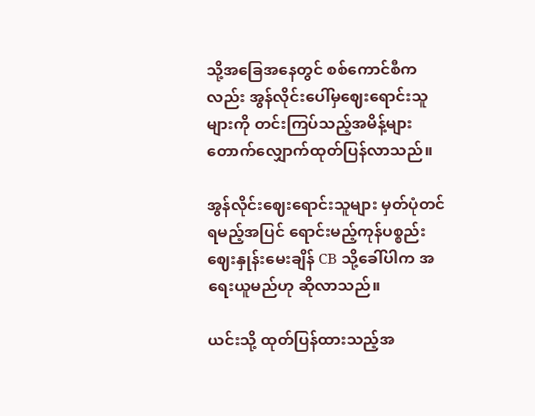သို့အခြေအနေတွင် စစ်ကောင်စီကလည်း အွန်လိုင်းပေါ်မှဈေးရောင်းသူများကို တင်းကြပ်သည့်အမိန့်များ တောက်လျှောက်ထုတ်ပြန်လာသည်။

အွန်လိုင်းဈေးရောင်းသူများ မှတ်ပုံတင်ရမည့်အပြင် ရောင်းမည့်ကုန်ပစ္စည်းဈေးနှုန်းမေးချိန် CB သို့ခေါ်ပါက အရေးယူမည်ဟု ဆိုလာသည်။

ယင်းသို့ ထုတ်ပြန်ထားသည့်အ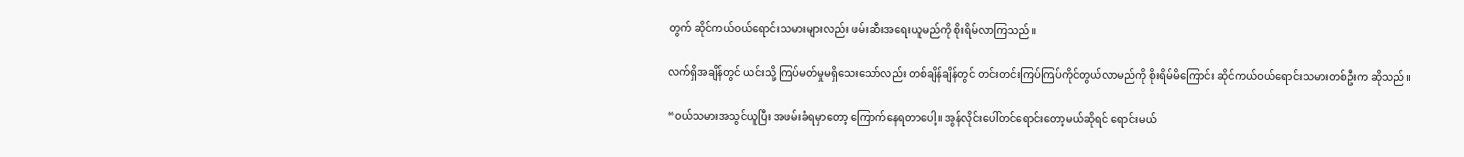တွက် ဆိုင်ကယ်ဝယ်ရောင်းသမားများလည်း ဖမ်းဆီးအရေးယူမည်ကို စိုးရိမ်လာကြသည်။

လက်ရှိအချိန်တွင် ယင်းသို့ ကြပ်မတ်မှုမရှိသေးသော်လည်း တစ်ချိန်ချိန်တွင် တင်းတင်းကြပ်ကြပ်ကိုင်တွယ်လာမည်ကို စိုးရိမ်မိကြောင်း ဆိုင်ကယ်ဝယ်ရောင်းသမားတစ်ဦးက ဆိုသည်။

“ဝယ်သမားအသွင်ယူပြီး အဖမ်းခံရမှာတော့ ကြောက်နေရတာပေါ့။ အွန်လိုင်းပေါ်တင်ရောင်းတော့မယ်ဆိုရင် ရောင်းမယ်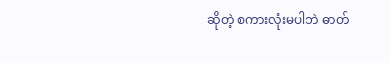ဆိုတဲ့ စကားလုံးမပါဘဲ ဓာတ်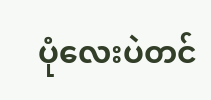ပုံလေးပဲတင်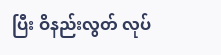ပြီး ဝိနည်းလွတ် လုပ်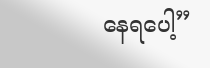နေရပေါ့”